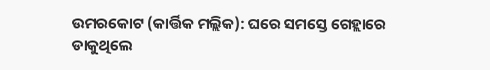ଉମରକୋଟ (କାର୍ତ୍ତିକ ମଲ୍ଲିକ): ଘରେ ସମସ୍ତେ ଗେହ୍ଲାରେ ଡାକୁଥିଲେ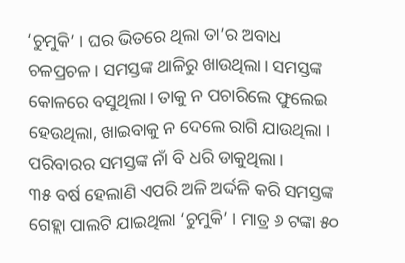‘ଚୁମୁକି’ । ଘର ଭିତରେ ଥିଲା ତା’ର ଅବାଧ ଚଳପ୍ରଚଳ। ସମସ୍ତଙ୍କ ଥାଳିରୁ ଖାଉଥିଲା। ସମସ୍ତଙ୍କ କୋଳରେ ବସୁଥିଲା। ତାକୁ ନ ପଚାରିଲେ ଫୁଲେଇ ହେଉଥିଲା, ଖାଇବାକୁ ନ ଦେଲେ ରାଗି ଯାଉଥିଲା । ପରିବାରର ସମସ୍ତଙ୍କ ନାଁ ବି ଧରି ଡାକୁଥିଲା।
୩୫ ବର୍ଷ ହେଲାଣି ଏପରି ଅଳି ଅର୍ଦ୍ଦଳି କରି ସମସ୍ତଙ୍କ ଗେହ୍ଲା ପାଲଟି ଯାଇଥିଲା ‘ଚୁମୁକି’ । ମାତ୍ର ୬ ଟଙ୍କା ୫୦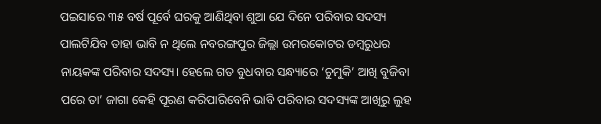ପଇସାରେ ୩୫ ବର୍ଷ ପୂର୍ବେ ଘରକୁ ଆଣିଥିବା ଶୁଆ ଯେ ଦିନେ ପରିବାର ସଦସ୍ୟ ପାଲଟିଯିବ ତାହା ଭାବି ନ ଥିଲେ ନବରଙ୍ଗପୁର ଜିଲ୍ଲା ଉମରକୋଟର ଡମ୍ୱରୁଧର ନାୟକଙ୍କ ପରିବାର ସଦସ୍ୟ। ହେଲେ ଗତ ବୁଧବାର ସନ୍ଧ୍ୟାରେ ‘ଚୁମୁକି’ ଆଖି ବୁଜିବା ପରେ ତା’ ଜାଗା କେହି ପୂରଣ କରିପାରିବେନି ଭାବି ପରିବାର ସଦସ୍ୟଙ୍କ ଆଖିରୁ ଲୁହ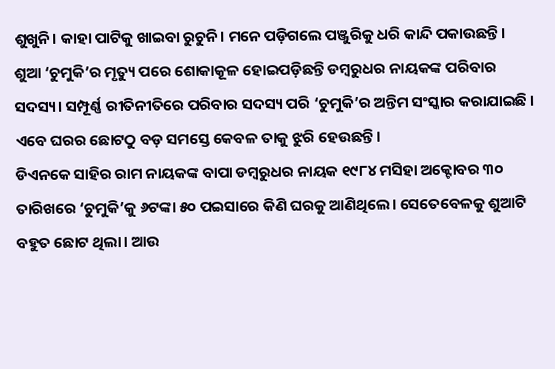ଶୁଖୁନି। କାହା ପାଟିକୁ ଖାଇବା ରୁଚୁନି। ମନେ ପଡ଼ିଗଲେ ପଞ୍ଜୁରିକୁ ଧରି କାନ୍ଦି ପକାଉଛନ୍ତି।
ଶୁଆ ‘ଚୁମୁକି’ର ମୃତ୍ୟୁ ପରେ ଶୋକାକୂଳ ହୋଇପଡ଼ିଛନ୍ତି ଡମ୍ୱରୁଧର ନାୟକଙ୍କ ପରିବାର ସଦସ୍ୟ। ସମ୍ପୂର୍ଣ୍ଣ ରୀତିନୀତିରେ ପରିବାର ସଦସ୍ୟ ପରି ‘ଚୁମୁକି’ର ଅନ୍ତିମ ସଂସ୍କାର କରାଯାଇଛି । ଏବେ ଘରର ଛୋଟଠୁ ବଡ଼ ସମସ୍ତେ କେବଳ ତାକୁ ଝୁରି ହେଉଛନ୍ତି।
ଡିଏନକେ ସାହିର ରାମ ନାୟକଙ୍କ ବାପା ଡମ୍ୱରୁଧର ନାୟକ ୧୯୮୪ ମସିହା ଅକ୍ଟୋବର ୩୦ ତାରିଖରେ ‘ଚୁମୁକି’କୁ ୬ଟଙ୍କା ୫୦ ପଇସାରେ କିଣି ଘରକୁ ଆଣିଥିଲେ। ସେତେବେଳକୁ ଶୁଆଟି ବହୁତ ଛୋଟ ଥିଲା। ଆଉ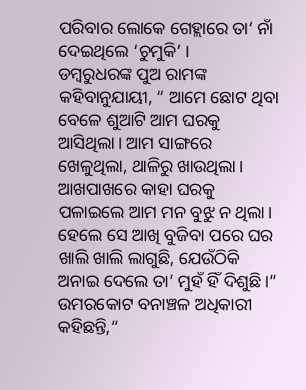ପରିବାର ଲୋକେ ଗେହ୍ଲାରେ ତା‘ ନାଁ ଦେଇଥିଲେ ‘ଚୁମୁକି’ ।
ଡମ୍ୱରୁଧରଙ୍କ ପୁଅ ରାମଙ୍କ କହିବାନୁଯାୟୀ, “ ଆମେ ଛୋଟ ଥିବା ବେଳେ ଶୁଆଟି ଆମ ଘରକୁ ଆସିଥିଲା। ଆମ ସାଙ୍ଗରେ ଖେଳୁଥିଲା, ଥାଳିରୁ ଖାଉଥିଲା। ଆଖପାଖରେ କାହା ଘରକୁ ପଳାଇଲେ ଆମ ମନ ବୁଝୁ ନ ଥିଲା। ହେଲେ ସେ ଆଖି ବୁଜିବା ପରେ ଘର ଖାଲି ଖାଲି ଲାଗୁଛି, ଯେଉଁଠିକି ଅନାଇ ଦେଲେ ତା’ ମୁହଁ ହିଁ ଦିଶୁଛି।”
ଉମରକୋଟ ବନାଞ୍ଚଳ ଅଧିକାରୀ କହିଛନ୍ତି,“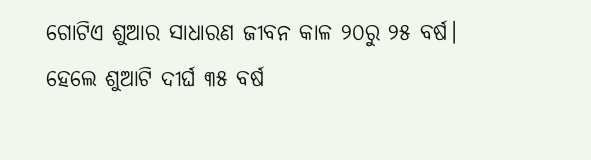ଗୋଟିଏ ଶୁଆର ସାଧାରଣ ଜୀବନ କାଳ ୨୦ରୁ ୨୫ ବର୍ଷ। ହେଲେ ଶୁଆଟି ଦୀର୍ଘ ୩୫ ବର୍ଷ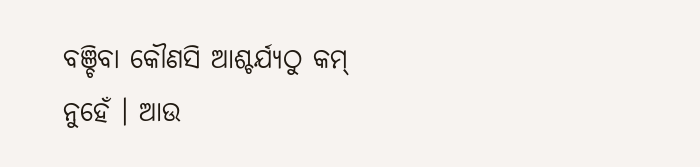ବଞ୍ଚିବା କୌଣସି ଆଶ୍ଚର୍ଯ୍ୟଠୁ କମ୍ ନୁହେଁ । ଆଉ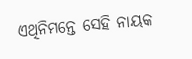ଏଥିନିମନ୍ତେ ସେହି ନାୟକ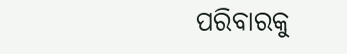ପରିବାରକୁ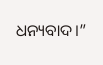ଧନ୍ୟବାଦ।”